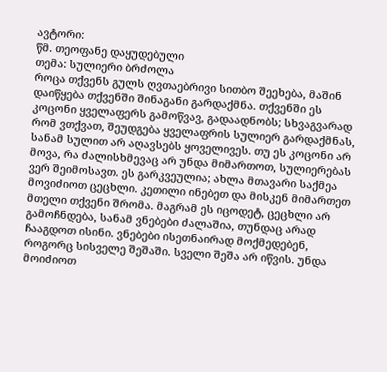ავტორი:
წმ. თეოფანე დაყუდებული
თემა: სულიერი ბრძოლა
როცა თქვენს გულს ღვთაებრივი სითბო შეეხება, მაშინ დაიწყება თქვენში შინაგანი გარდაქმნა. თქვენში ეს კოცონი ყველაფერს გამოწვავ, გადაადნობს; სხვაგვარად რომ ვთქვათ, შეუდგება ყველაფრის სულიერ გარდაქმნას, სანამ სულით არ აღავსებს ყოველივეს. თუ ეს კოცონი არ მოვა, რა ძალისხმევაც არ უნდა მიმართოთ, სულიერებას ვერ შეიმოსავთ. ეს გარკვეულია; ახლა მთავარი საქმეა მოვიძიოთ ცეცხლი. კეთილი ინებეთ და მისკენ მიმართეთ მთელი თქვენი შრომა. მაგრამ ეს იცოდეტ, ცეცხლი არ გამოჩნდება, სანამ ვნებები ძალაშია, თუნდაც არად ჩააგდოთ ისინი. ვნებები ისეთნაირად მოქმედებენ, როგორც სისველე შეშაში. სველი შეშა არ იწვის. უნდა მოიძიოთ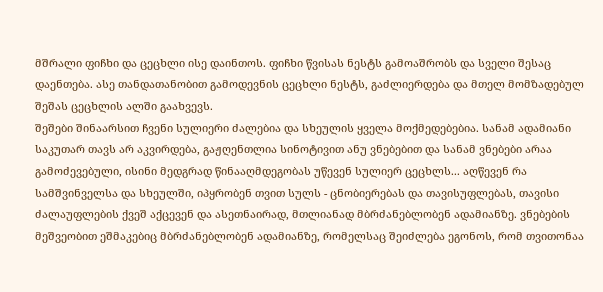მშრალი ფიჩხი და ცეცხლი ისე დაინთოს. ფიჩხი წვისას ნესტს გამოაშრობს და სველი შესაც დაენთება. ასე თანდათანობით გამოდევნის ცეცხლი ნესტს, გაძლიერდება და მთელ მომზადებულ შეშას ცეცხლის ალში გაახვევს.
შეშები შინაარსით ჩვენი სულიერი ძალებია და სხეულის ყველა მოქმედებებია. სანამ ადამიანი საკუთარ თავს არ აკვირდება, გაჟღენთლია სინოტივით ანუ ვნებებით და სანამ ვნებები არაა გამოძევებული, ისინი მედგრად წინააღმდეგობას უწევენ სულიერ ცეცხლს... აღწევენ რა სამშვინველსა და სხეულში, იპყრობენ თვით სულს - ცნობიერებას და თავისუფლებას, თავისი ძალაუფლების ქვეშ აქცევენ და ასეთნაირად, მთლიანად მბრძანებლობენ ადამიანზე. ვნებების მეშვეობით ეშმაკებიც მბრძანებლობენ ადამიანზე, რომელსაც შეიძლება ეგონოს, რომ თვითონაა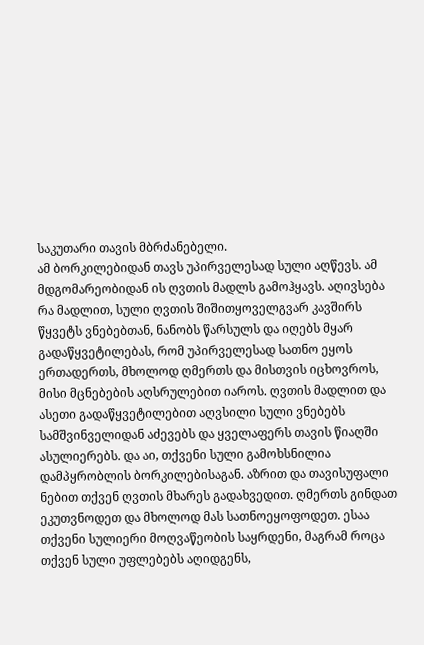საკუთარი თავის მბრძანებელი.
ამ ბორკილებიდან თავს უპირველესად სული აღწევს. ამ მდგომარეობიდან ის ღვთის მადლს გამოჰყავს. აღივსება რა მადლით, სული ღვთის შიშითყოველგვარ კავშირს წყვეტს ვნებებთან, ნანობს წარსულს და იღებს მყარ გადაწყვეტილებას, რომ უპირველესად სათნო ეყოს ერთადერთს, მხოლოდ ღმერთს და მისთვის იცხოვროს, მისი მცნებების აღსრულებით იაროს. ღვთის მადლით და ასეთი გადაწყვეტილებით აღვსილი სული ვნებებს სამშვინველიდან აძევებს და ყველაფერს თავის წიაღში ასულიერებს. და აი, თქვენი სული გამოხსნილია დამპყრობლის ბორკილებისაგან. აზრით და თავისუფალი ნებით თქვენ ღვთის მხარეს გადახვედით. ღმერთს გინდათ ეკუთვნოდეთ და მხოლოდ მას სათნოეყოფოდეთ. ესაა თქვენი სულიერი მოღვაწეობის საყრდენი, მაგრამ როცა თქვენ სული უფლებებს აღიდგენს,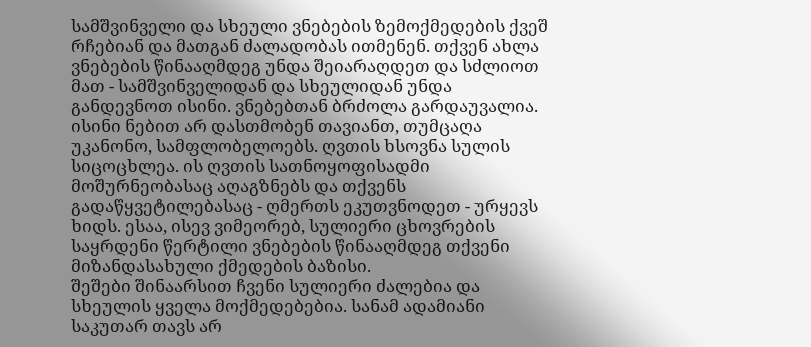სამშვინველი და სხეული ვნებების ზემოქმედების ქვეშ რჩებიან და მათგან ძალადობას ითმენენ. თქვენ ახლა ვნებების წინააღმდეგ უნდა შეიარაღდეთ და სძლიოთ მათ - სამშვინველიდან და სხეულიდან უნდა განდევნოთ ისინი. ვნებებთან ბრძოლა გარდაუვალია. ისინი ნებით არ დასთმობენ თავიანთ, თუმცაღა უკანონო, სამფლობელოებს. ღვთის ხსოვნა სულის სიცოცხლეა. ის ღვთის სათნოყოფისადმი მოშურნეობასაც აღაგზნებს და თქვენს გადაწყვეტილებასაც - ღმერთს ეკუთვნოდეთ - ურყევს ხიდს. ესაა, ისევ ვიმეორებ, სულიერი ცხოვრების საყრდენი წერტილი ვნებების წინააღმდეგ თქვენი მიზანდასახული ქმედების ბაზისი.
შეშები შინაარსით ჩვენი სულიერი ძალებია და სხეულის ყველა მოქმედებებია. სანამ ადამიანი საკუთარ თავს არ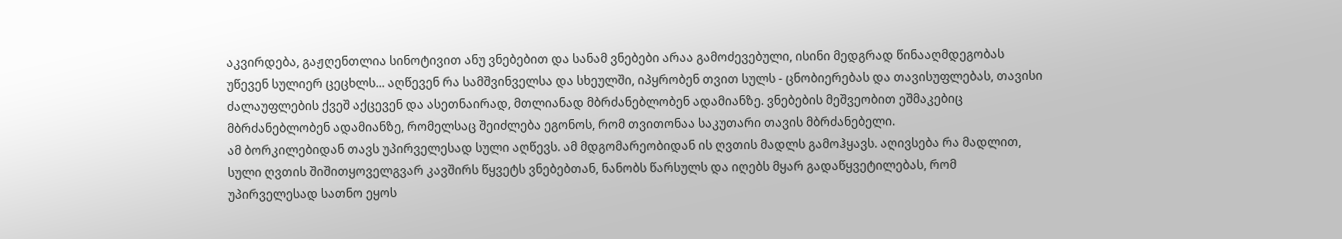აკვირდება, გაჟღენთლია სინოტივით ანუ ვნებებით და სანამ ვნებები არაა გამოძევებული, ისინი მედგრად წინააღმდეგობას უწევენ სულიერ ცეცხლს... აღწევენ რა სამშვინველსა და სხეულში, იპყრობენ თვით სულს - ცნობიერებას და თავისუფლებას, თავისი ძალაუფლების ქვეშ აქცევენ და ასეთნაირად, მთლიანად მბრძანებლობენ ადამიანზე. ვნებების მეშვეობით ეშმაკებიც მბრძანებლობენ ადამიანზე, რომელსაც შეიძლება ეგონოს, რომ თვითონაა საკუთარი თავის მბრძანებელი.
ამ ბორკილებიდან თავს უპირველესად სული აღწევს. ამ მდგომარეობიდან ის ღვთის მადლს გამოჰყავს. აღივსება რა მადლით, სული ღვთის შიშითყოველგვარ კავშირს წყვეტს ვნებებთან, ნანობს წარსულს და იღებს მყარ გადაწყვეტილებას, რომ უპირველესად სათნო ეყოს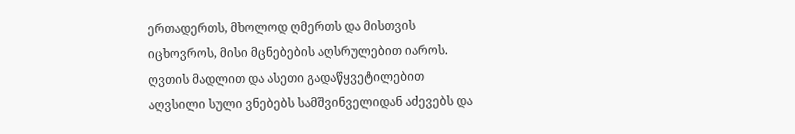ერთადერთს, მხოლოდ ღმერთს და მისთვის იცხოვროს, მისი მცნებების აღსრულებით იაროს. ღვთის მადლით და ასეთი გადაწყვეტილებით აღვსილი სული ვნებებს სამშვინველიდან აძევებს და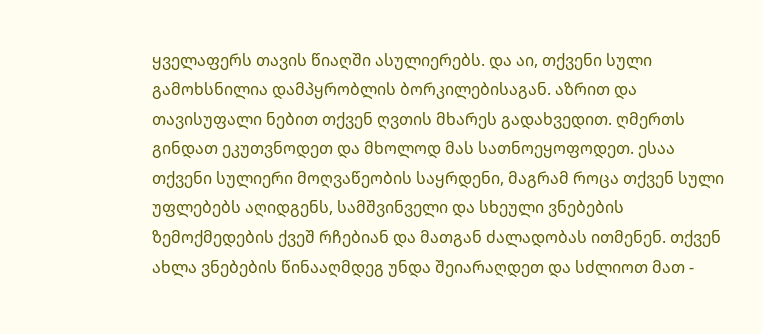ყველაფერს თავის წიაღში ასულიერებს. და აი, თქვენი სული გამოხსნილია დამპყრობლის ბორკილებისაგან. აზრით და თავისუფალი ნებით თქვენ ღვთის მხარეს გადახვედით. ღმერთს გინდათ ეკუთვნოდეთ და მხოლოდ მას სათნოეყოფოდეთ. ესაა თქვენი სულიერი მოღვაწეობის საყრდენი, მაგრამ როცა თქვენ სული უფლებებს აღიდგენს, სამშვინველი და სხეული ვნებების ზემოქმედების ქვეშ რჩებიან და მათგან ძალადობას ითმენენ. თქვენ ახლა ვნებების წინააღმდეგ უნდა შეიარაღდეთ და სძლიოთ მათ -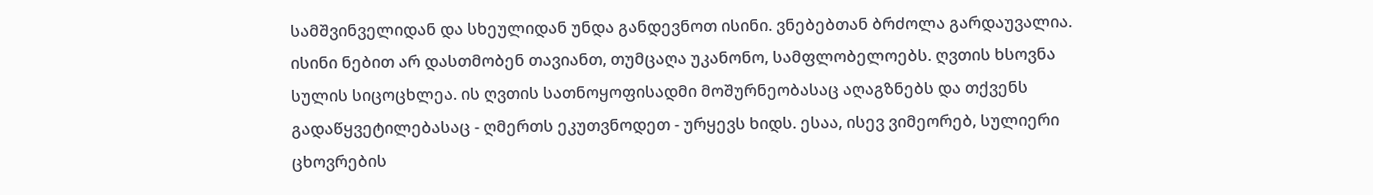სამშვინველიდან და სხეულიდან უნდა განდევნოთ ისინი. ვნებებთან ბრძოლა გარდაუვალია. ისინი ნებით არ დასთმობენ თავიანთ, თუმცაღა უკანონო, სამფლობელოებს. ღვთის ხსოვნა სულის სიცოცხლეა. ის ღვთის სათნოყოფისადმი მოშურნეობასაც აღაგზნებს და თქვენს გადაწყვეტილებასაც - ღმერთს ეკუთვნოდეთ - ურყევს ხიდს. ესაა, ისევ ვიმეორებ, სულიერი ცხოვრების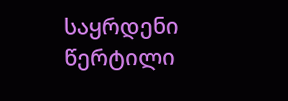საყრდენი წერტილი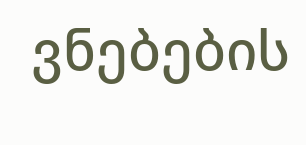ვნებების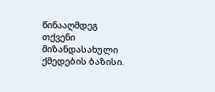წინააღმდეგ თქვენი მიზანდასახული ქმედების ბაზისი.